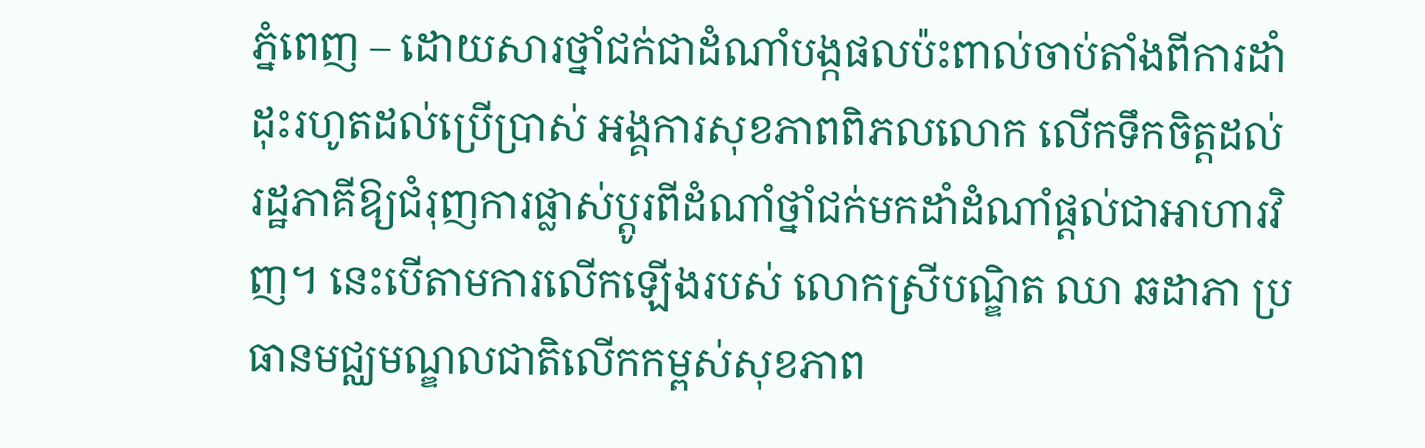ភ្នំពេញ – ដោយសារថ្នាំជក់ជាដំណាំបង្កផលប៉ះពាល់ចាប់តាំងពីការដាំដុះរហូតដល់ប្រើប្រាស់ អង្គការសុខភាពពិភលលោក លើកទឹកចិត្តដល់រដ្ឋភាគីឱ្យជំរុញការផ្លាស់ប្តូរពីដំណាំថ្នាំជក់មកដាំដំណាំផ្ដល់ជាអាហារវិញ។ នេះបើតាមការលើកឡើងរបស់ លោកស្រីបណ្ឌិត ឈា ឆដាភា ប្រធានមជ្ឈមណ្ឌលជាតិលើកកម្ពស់សុខភាព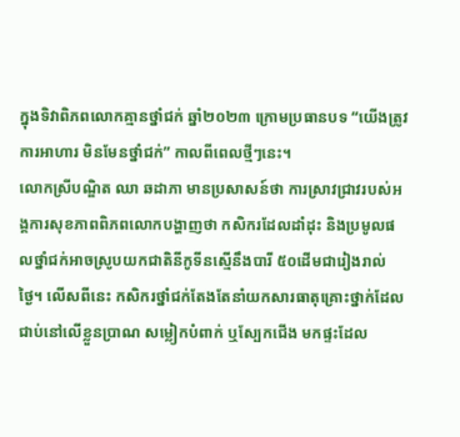ក្នុងទិវាពិភពលោកគ្មានថ្នាំជក់ ឆ្នាំ២០២៣ ក្រោមប្រធានបទ “យើងត្រូវការអាហារ មិនមែនថ្នាំជក់” កាលពីពេលថ្មីៗនេះ។
លោកស្រីបណ្ឌិត ឈា ឆដាភា មានប្រសាសន៍ថា ការស្រាវជ្រាវរបស់អង្គការសុខភាពពិភពលោកបង្ហាញថា កសិករដែលដាំដុះ និងប្រមូលផលថ្នាំជក់អាចស្រូបយកជាតិនីកូទីនស្មើនឹងបារី ៥០ដើមជារៀងរាល់ថ្ងៃ។ លើសពីនេះ កសិករថ្នាំជក់តែងតែនាំយកសារធាតុគ្រោះថ្នាក់ដែលជាប់នៅលើខ្លួនប្រាណ សម្លៀកបំពាក់ ឬស្បែកជើង មកផ្ទះដែល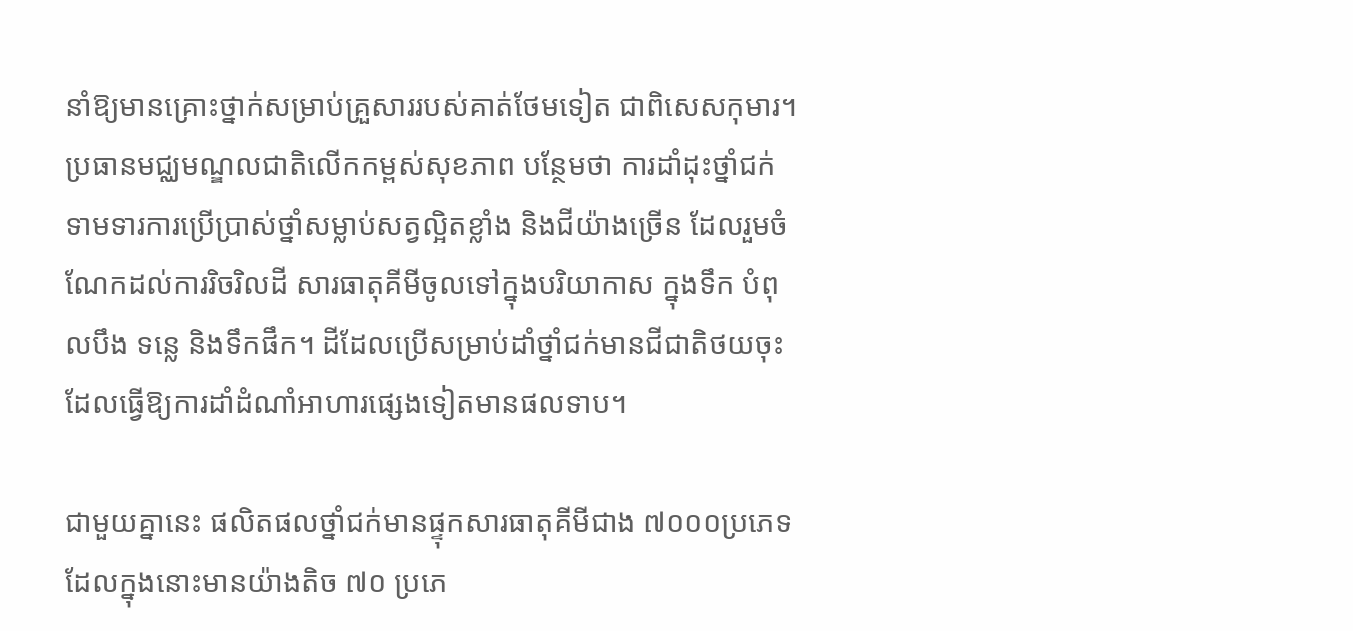នាំឱ្យមានគ្រោះថ្នាក់សម្រាប់គ្រួសាររបស់គាត់ថែមទៀត ជាពិសេសកុមារ។
ប្រធានមជ្ឈមណ្ឌលជាតិលើកកម្ពស់សុខភាព បន្ថែមថា ការដាំដុះថ្នាំជក់ទាមទារការប្រើប្រាស់ថ្នាំសម្លាប់សត្វល្អិតខ្លាំង និងជីយ៉ាងច្រើន ដែលរួមចំណែកដល់ការរិចរិលដី សារធាតុគីមីចូលទៅក្នុងបរិយាកាស ក្នុងទឹក បំពុលបឹង ទន្លេ និងទឹកផឹក។ ដីដែលប្រើសម្រាប់ដាំថ្នាំជក់មានជីជាតិថយចុះដែលធ្វើឱ្យការដាំដំណាំអាហារផ្សេងទៀតមានផលទាប។

ជាមួយគ្នានេះ ផលិតផលថ្នាំជក់មានផ្ទុកសារធាតុគីមីជាង ៧០០០ប្រភេទ ដែលក្នុងនោះមានយ៉ាងតិច ៧០ ប្រភេ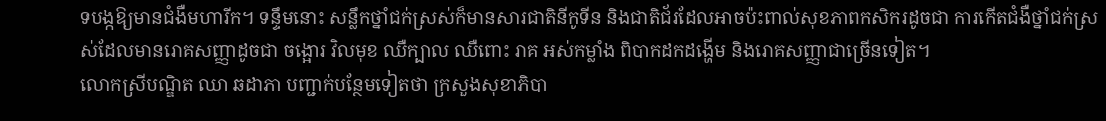ទបង្កឱ្យមានជំងឺមហារីក។ ទន្ទឹមនោះ សន្លឹកថ្នាំជក់ស្រស់ក៏មានសារជាតិនីកូទីន និងជាតិជ័រដែលអាចប៉ះពាល់សុខភាពកសិករដូចជា ការកើតជំងឺថ្នាំជក់ស្រស់ដែលមានរោគសញ្ញាដូចជា ចង្អោរ វិលមុខ ឈឺក្បាល ឈឺពោះ រាគ អស់កម្លាំង ពិបាកដកដង្ហើម និងរោគសញ្ញាជាច្រើនទៀត។
លោកស្រីបណ្ឌិត ឈា ឆដាភា បញ្ជាក់បន្ថែមទៀតថា ក្រសួងសុខាភិបា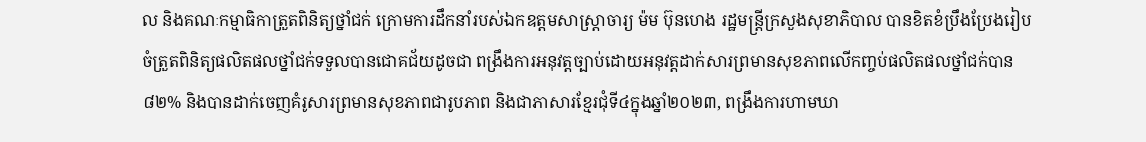ល និងគណៈកម្មាធិកាត្រួតពិនិត្យថ្នាំជក់ ក្រោមការដឹកនាំរបស់ឯកឧត្តមសាស្រ្តាចារ្យ ម៉ម ប៊ុនហេង រដ្ឋមន្ត្រីក្រសួងសុខាភិបាល បានខិតខំប្រឹងប្រែងរៀបចំត្រួតពិនិត្យផលិតផលថ្នាំជក់ទទួលបានជោគជ័យដូចជា ពង្រឹងការអនុវត្តច្បាប់ដោយអនុវត្តដាក់សារព្រមានសុខភាពលើកញ្ចប់ផលិតផលថ្នាំជក់បាន ៨២% និងបានដាក់ចេញគំរូសារព្រមានសុខភាពជារូបភាព និងជាភាសារខ្មែរជុំទី៤ក្នុងឆ្នាំ២០២៣, ពង្រឹងការហាមឃា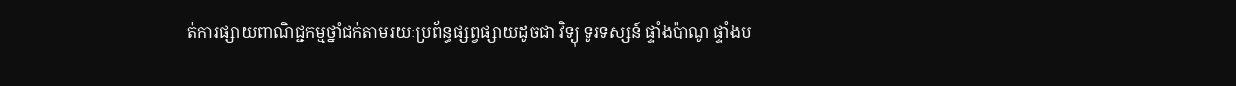ត់ការផ្សាយពាណិជ្ជកម្មថ្នាំជក់តាមរយៈប្រព័ន្ធផ្សព្វផ្សាយដូចជា វិទ្យុ ទូរទស្សន៍ ផ្ទាំងប៉ាណូ ផ្ទាំងប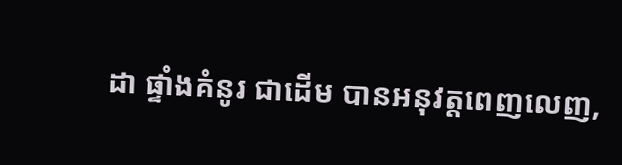ដា ផ្ទាំងគំនូរ ជាដើម បានអនុវត្តពេញលេញ,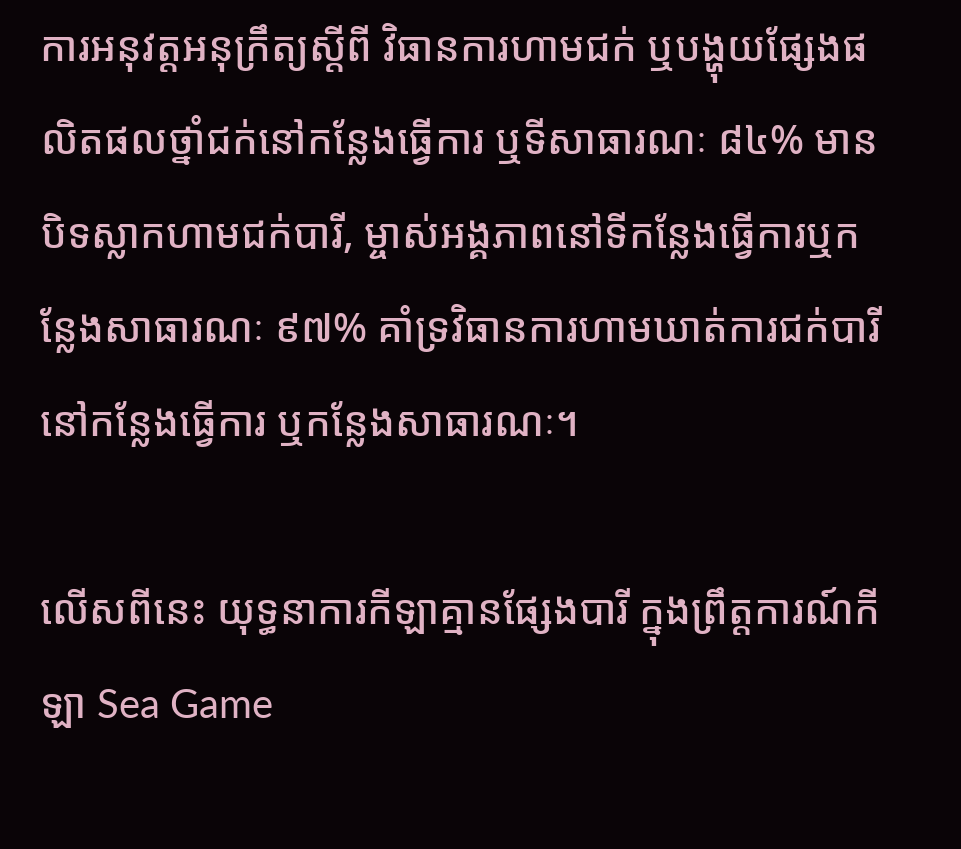ការអនុវត្តអនុក្រឹត្យស្តីពី វិធានការហាមជក់ ឬបង្ហុយផ្សែងផលិតផលថ្នាំជក់នៅកន្លែងធ្វើការ ឬទីសាធារណៈ ៨៤% មានបិទស្លាកហាមជក់បារី, ម្ចាស់អង្គភាពនៅទីកន្លែងធ្វើការឬកន្លែងសាធារណៈ ៩៧% គាំទ្រវិធានការហាមឃាត់ការជក់បារីនៅកន្លែងធ្វើការ ឬកន្លែងសាធារណៈ។

លើសពីនេះ យុទ្ធនាការកីឡាគ្មានផ្សែងបារី ក្នុងព្រឹត្តការណ៍កីឡា Sea Game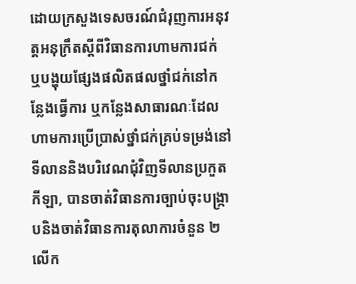ដោយក្រសួងទេសចរណ៍ជំរុញការអនុវត្តអនុក្រឹតស្ដីពីវិធានការហាមការជក់ ឬបង្ហុយផ្សែងផលិតផលថ្នាំជក់នៅកន្លែងធ្វើការ ឬកន្លែងសាធារណៈដែលហាមការប្រើប្រាស់ថ្នាំជក់គ្រប់ទម្រង់នៅទីលាននិងបរិវេណជុំវិញទីលានប្រកួតកីឡា, បានចាត់វិធានការច្បាប់ចុះបង្ក្រាបនិងចាត់វិធានការតុលាការចំនួន ២ លើក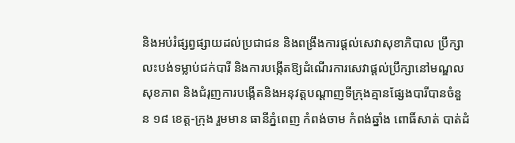និងអប់រំផ្សព្វផ្សាយដល់ប្រជាជន និងពង្រឹងការផ្តល់សេវាសុខាភិបាល ប្រឹក្សាលះបង់ទម្លាប់ជក់បារី និងការបង្កើតឱ្យដំណើរការសេវាផ្តល់ប្រឹក្សានៅមណ្ឌលសុខភាព និងជំរុញការបង្កើតនិងអនុវត្តបណ្តាញទីក្រុងគ្មានផ្សែងបារីបានចំនួន ១៨ ខេត្ត-ក្រុង រួមមាន ធានីភ្នំពេញ កំពង់ចាម កំពង់ឆ្នាំង ពោធិ៍សាត់ បាត់ដំ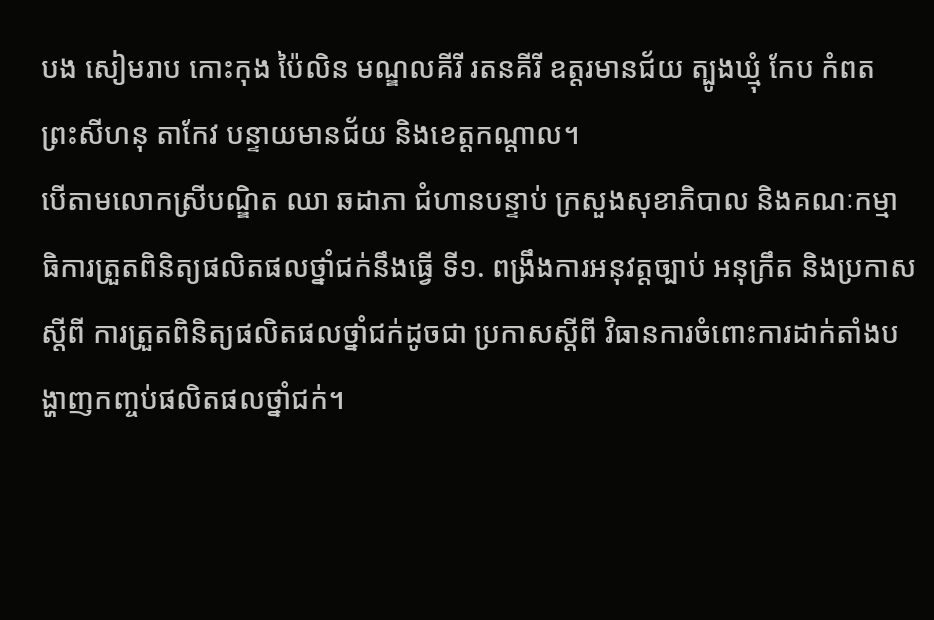បង សៀមរាប កោះកុង ប៉ៃលិន មណ្ឌលគីរី រតនគីរី ឧត្តរមានជ័យ ត្បូងឃ្មុំ កែប កំពត ព្រះសីហនុ តាកែវ បន្ទាយមានជ័យ និងខេត្តកណ្តាល។
បើតាមលោកស្រីបណ្ឌិត ឈា ឆដាភា ជំហានបន្ទាប់ ក្រសួងសុខាភិបាល និងគណៈកម្មាធិការត្រួតពិនិត្យផលិតផលថ្នាំជក់នឹងធ្វើ ទី១. ពង្រឹងការអនុវត្តច្បាប់ អនុក្រឹត និងប្រកាស ស្តីពី ការត្រួតពិនិត្យផលិតផលថ្នាំជក់ដូចជា ប្រកាសស្តីពី វិធានការចំពោះការដាក់តាំងបង្ហាញកញ្ចប់ផលិតផលថ្នាំជក់។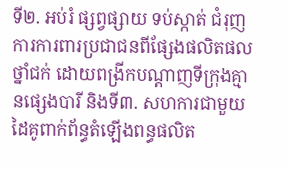ទី២. អប់រំ ផ្សព្វផ្សាយ ទប់ស្កាត់ ជំរុញការការពារប្រជាជនពីផ្សែងផលិតផលថ្នាំជក់ ដោយពង្រីកបណ្តាញទីក្រុងគ្មានផ្សេងបារី និងទី៣. សហការជាមួយដៃគូពាក់ព័ន្ធតំឡើងពន្ធផលិត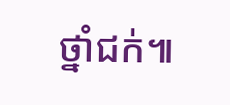ថ្នាំជក់៕